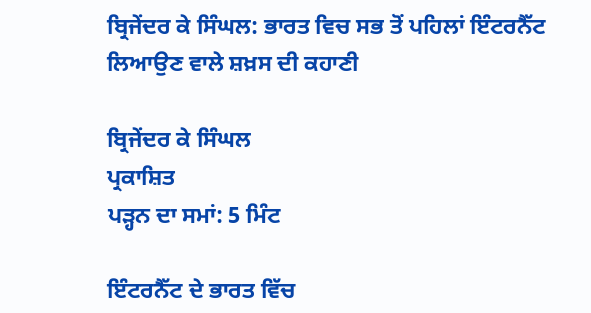ਬ੍ਰਿਜੇਂਦਰ ਕੇ ਸਿੰਘਲ: ਭਾਰਤ ਵਿਚ ਸਭ ਤੋਂ ਪਹਿਲਾਂ ਇੰਟਰਨੈੱਟ ਲਿਆਉਣ ਵਾਲੇ ਸ਼ਖ਼ਸ ਦੀ ਕਹਾਣੀ

ਬ੍ਰਿਜੇਂਦਰ ਕੇ ਸਿੰਘਲ
ਪ੍ਰਕਾਸ਼ਿਤ
ਪੜ੍ਹਨ ਦਾ ਸਮਾਂ: 5 ਮਿੰਟ

ਇੰਟਰਨੈੱਟ ਦੇ ਭਾਰਤ ਵਿੱਚ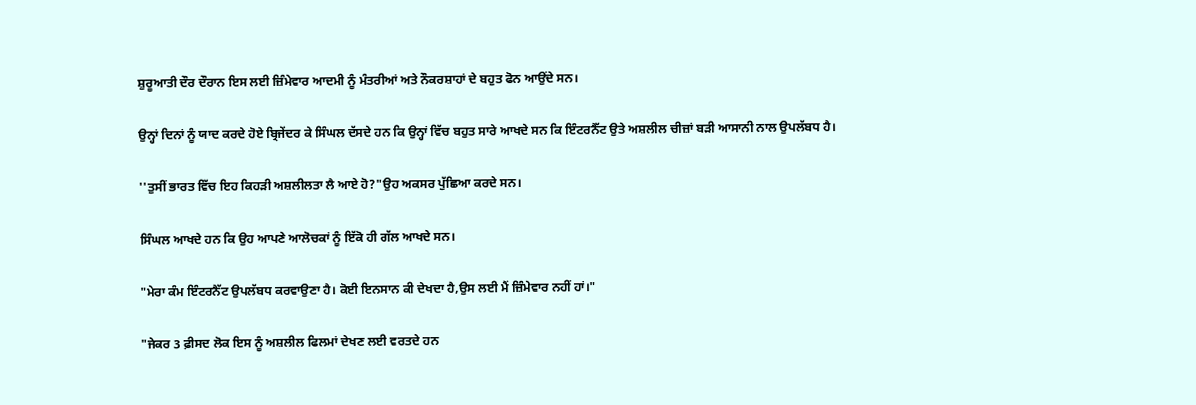ਸ਼ੁਰੂਆਤੀ ਦੌਰ ਦੌਰਾਨ ਇਸ ਲਈ ਜ਼ਿੰਮੇਵਾਰ ਆਦਮੀ ਨੂੰ ਮੰਤਰੀਆਂ ਅਤੇ ਨੌਕਰਸ਼ਾਹਾਂ ਦੇ ਬਹੁਤ ਫੋਨ ਆਉਂਦੇ ਸਨ।

ਉਨ੍ਹਾਂ ਦਿਨਾਂ ਨੂੰ ਯਾਦ ਕਰਦੇ ਹੋਏ ਬ੍ਰਿਜੇਂਦਰ ਕੇ ਸਿੰਘਲ ਦੱਸਦੇ ਹਨ ਕਿ ਉਨ੍ਹਾਂ ਵਿੱਚ ਬਹੁਤ ਸਾਰੇ ਆਖਦੇ ਸਨ ਕਿ ਇੰਟਰਨੈੱਟ ਉਤੇ ਅਸ਼ਲੀਲ ਚੀਜ਼ਾਂ ਬੜੀ ਆਸਾਨੀ ਨਾਲ ਉਪਲੱਬਧ ਹੈ।

''ਤੁਸੀਂ ਭਾਰਤ ਵਿੱਚ ਇਹ ਕਿਹੜੀ ਅਸ਼ਲੀਲਤਾ ਲੈ ਆਏ ਹੋ?"ਉਹ ਅਕਸਰ ਪੁੱਛਿਆ ਕਰਦੇ ਸਨ।

ਸਿੰਘਲ ਆਖਦੇ ਹਨ ਕਿ ਉਹ ਆਪਣੇ ਆਲੋਚਕਾਂ ਨੂੰ ਇੱਕੋ ਹੀ ਗੱਲ ਆਖਦੇ ਸਨ।

"ਮੇਰਾ ਕੰਮ ਇੰਟਰਨੈੱਟ ਉਪਲੱਬਧ ਕਰਵਾਉਣਾ ਹੈ। ਕੋਈ ਇਨਸਾਨ ਕੀ ਦੇਖਦਾ ਹੈ,ਉਸ ਲਈ ਮੈਂ ਜ਼ਿੰਮੇਵਾਰ ਨਹੀਂ ਹਾਂ।"

"ਜੇਕਰ 3 ਫ਼ੀਸਦ ਲੋਕ ਇਸ ਨੂੰ ਅਸ਼ਲੀਲ ਫਿਲਮਾਂ ਦੇਖਣ ਲਈ ਵਰਤਦੇ ਹਨ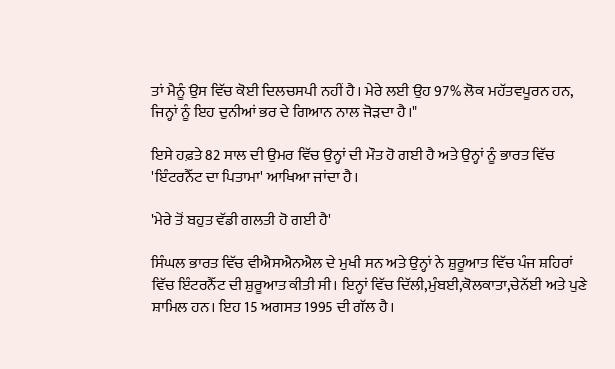ਤਾਂ ਮੈਨੂੰ ਉਸ ਵਿੱਚ ਕੋਈ ਦਿਲਚਸਪੀ ਨਹੀਂ ਹੈ। ਮੇਰੇ ਲਈ ਉਹ 97% ਲੋਕ ਮਹੱਤਵਪੂਰਨ ਹਨ, ਜਿਨ੍ਹਾਂ ਨੂੰ ਇਹ ਦੁਨੀਆਂ ਭਰ ਦੇ ਗਿਆਨ ਨਾਲ ਜੋੜਦਾ ਹੈ।"

ਇਸੇ ਹਫ਼ਤੇ 82 ਸਾਲ ਦੀ ਉਮਰ ਵਿੱਚ ਉਨ੍ਹਾਂ ਦੀ ਮੌਤ ਹੋ ਗਈ ਹੈ ਅਤੇ ਉਨ੍ਹਾਂ ਨੂੰ ਭਾਰਤ ਵਿੱਚ 'ਇੰਟਰਨੈੱਟ ਦਾ ਪਿਤਾਮਾ' ਆਖਿਆ ਜਾਂਦਾ ਹੈ।

'ਮੇਰੇ ਤੋਂ ਬਹੁਤ ਵੱਡੀ ਗਲਤੀ ਹੋ ਗਈ ਹੈ'

ਸਿੰਘਲ ਭਾਰਤ ਵਿੱਚ ਵੀਐਸਐਨਐਲ ਦੇ ਮੁਖੀ ਸਨ ਅਤੇ ਉਨ੍ਹਾਂ ਨੇ ਸ਼ੁਰੂਆਤ ਵਿੱਚ ਪੰਜ ਸ਼ਹਿਰਾਂ ਵਿੱਚ ਇੰਟਰਨੈੱਟ ਦੀ ਸ਼ੁਰੂਆਤ ਕੀਤੀ ਸੀ। ਇਨ੍ਹਾਂ ਵਿੱਚ ਦਿੱਲੀ,ਮੁੰਬਈ,ਕੋਲਕਾਤਾ,ਚੇਨੱਈ ਅਤੇ ਪੁਣੇ ਸ਼ਾਮਿਲ ਹਨ। ਇਹ 15 ਅਗਸਤ 1995 ਦੀ ਗੱਲ ਹੈ।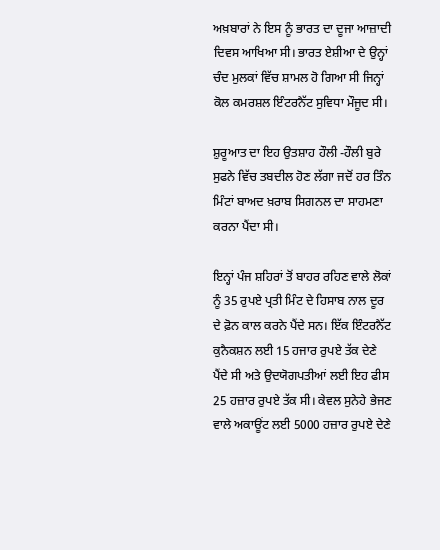ਅਖ਼ਬਾਰਾਂ ਨੇ ਇਸ ਨੂੰ ਭਾਰਤ ਦਾ ਦੂਜਾ ਆਜ਼ਾਦੀ ਦਿਵਸ ਆਖਿਆ ਸੀ। ਭਾਰਤ ਏਸ਼ੀਆ ਦੇ ਉਨ੍ਹਾਂ ਚੰਦ ਮੁਲਕਾਂ ਵਿੱਚ ਸ਼ਾਮਲ ਹੋ ਗਿਆ ਸੀ ਜਿਨ੍ਹਾਂ ਕੋਲ ਕਮਰਸ਼ਲ ਇੰਟਰਨੈੱਟ ਸੁਵਿਧਾ ਮੌਜੂਦ ਸੀ।

ਸ਼ੁਰੂਆਤ ਦਾ ਇਹ ਉਤਸ਼ਾਹ ਹੌਲੀ -ਹੌਲੀ ਬੁਰੇ ਸੁਫਨੇ ਵਿੱਚ ਤਬਦੀਲ ਹੋਣ ਲੱਗਾ ਜਦੋਂ ਹਰ ਤਿੰਨ ਮਿੰਟਾਂ ਬਾਅਦ ਖ਼ਰਾਬ ਸਿਗਨਲ ਦਾ ਸਾਹਮਣਾ ਕਰਨਾ ਪੈਂਦਾ ਸੀ।

ਇਨ੍ਹਾਂ ਪੰਜ ਸ਼ਹਿਰਾਂ ਤੋਂ ਬਾਹਰ ਰਹਿਣ ਵਾਲੇ ਲੋਕਾਂ ਨੂੰ 35 ਰੁਪਏ ਪ੍ਰਤੀ ਮਿੰਟ ਦੇ ਹਿਸਾਬ ਨਾਲ ਦੂਰ ਦੇ ਫ਼ੋਨ ਕਾਲ ਕਰਨੇ ਪੈਂਦੇ ਸਨ। ਇੱਕ ਇੰਟਰਨੈੱਟ ਕੁਨੈਕਸ਼ਨ ਲਈ 15 ਹਜਾਰ ਰੁਪਏ ਤੱਕ ਦੇਣੇ ਪੈਂਦੇ ਸੀ ਅਤੇ ਉਦਯੋਗਪਤੀਆਂ ਲਈ ਇਹ ਫੀਸ 25 ਹਜ਼ਾਰ ਰੁਪਏ ਤੱਕ ਸੀ। ਕੇਵਲ ਸੁਨੇਹੇ ਭੇਜਣ ਵਾਲੇ ਅਕਾਊਂਟ ਲਈ 5000 ਹਜ਼ਾਰ ਰੁਪਏ ਦੇਣੇ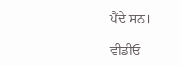ਪੈਂਦੇ ਸਨ।

ਵੀਡੀਓ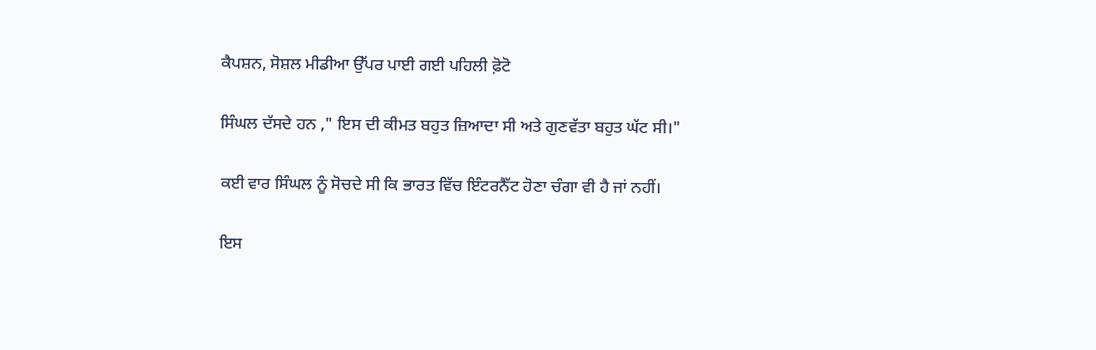ਕੈਪਸ਼ਨ, ਸੋਸ਼ਲ ਮੀਡੀਆ ਉੱਪਰ ਪਾਈ ਗਈ ਪਹਿਲੀ ਫ਼ੋਟੋ

ਸਿੰਘਲ ਦੱਸਦੇ ਹਨ ," ਇਸ ਦੀ ਕੀਮਤ ਬਹੁਤ ਜ਼ਿਆਦਾ ਸੀ ਅਤੇ ਗੁਣਵੱਤਾ ਬਹੁਤ ਘੱਟ ਸੀ।"

ਕਈ ਵਾਰ ਸਿੰਘਲ ਨੂੰ ਸੋਚਦੇ ਸੀ ਕਿ ਭਾਰਤ ਵਿੱਚ ਇੰਟਰਨੈੱਟ ਹੋਣਾ ਚੰਗਾ ਵੀ ਹੈ ਜਾਂ ਨਹੀਂ।

ਇਸ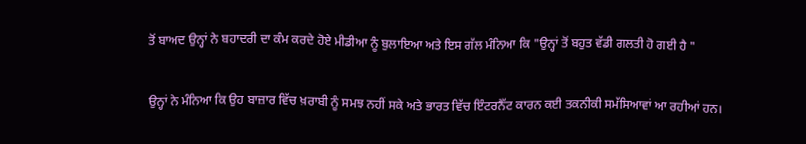ਤੋਂ ਬਾਅਦ ਉਨ੍ਹਾਂ ਨੇ ਬਹਾਦਰੀ ਦਾ ਕੰਮ ਕਰਦੇ ਹੋਏ ਮੀਡੀਆ ਨੂੰ ਬੁਲਾਇਆ ਅਤੇ ਇਸ ਗੱਲ ਮੰਨਿਆ ਕਿ "ਉਨ੍ਹਾਂ ਤੋਂ ਬਹੁਤ ਵੱਡੀ ਗਲਤੀ ਹੋ ਗਈ ਹੈ "

ਉਨ੍ਹਾਂ ਨੇ ਮੰਨਿਆ ਕਿ ਉਹ ਬਾਜ਼ਾਰ ਵਿੱਚ ਖ਼ਰਾਬੀ ਨੂੰ ਸਮਝ ਨਹੀਂ ਸਕੇ ਅਤੇ ਭਾਰਤ ਵਿੱਚ ਇੰਟਰਨੈੱਟ ਕਾਰਨ ਕਈ ਤਕਨੀਕੀ ਸਮੱਸਿਆਵਾਂ ਆ ਰਹੀਆਂ ਹਨ।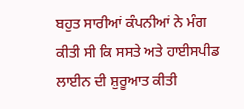ਬਹੁਤ ਸਾਰੀਆਂ ਕੰਪਨੀਆਂ ਨੇ ਮੰਗ ਕੀਤੀ ਸੀ ਕਿ ਸਸਤੇ ਅਤੇ ਹਾਈਸਪੀਡ ਲਾਈਨ ਦੀ ਸ਼ੁਰੂਆਤ ਕੀਤੀ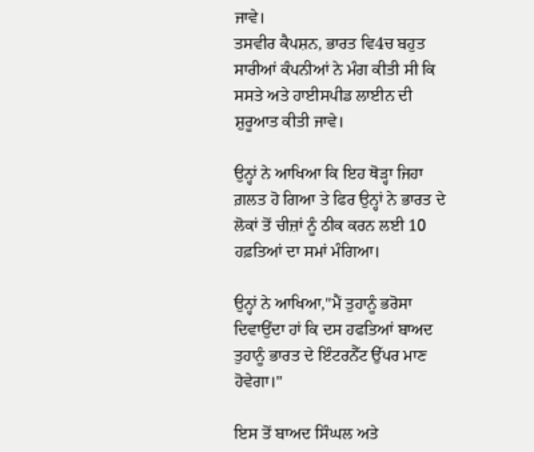ਜਾਵੇ।
ਤਸਵੀਰ ਕੈਪਸ਼ਨ, ਭਾਰਤ ਵਿ4ਚ ਬਹੁਤ ਸਾਰੀਆਂ ਕੰਪਨੀਆਂ ਨੇ ਮੰਗ ਕੀਤੀ ਸੀ ਕਿ ਸਸਤੇ ਅਤੇ ਹਾਈਸਪੀਡ ਲਾਈਨ ਦੀ ਸ਼ੁਰੂਆਤ ਕੀਤੀ ਜਾਵੇ।

ਉਨ੍ਹਾਂ ਨੇ ਆਖਿਆ ਕਿ ਇਹ ਥੋੜ੍ਹਾ ਜਿਹਾ ਗ਼ਲਤ ਹੋ ਗਿਆ ਤੇ ਫਿਰ ਉਨ੍ਹਾਂ ਨੇ ਭਾਰਤ ਦੇ ਲੋਕਾਂ ਤੋਂ ਚੀਜ਼ਾਂ ਨੂੰ ਠੀਕ ਕਰਨ ਲਈ 10 ਹਫ਼ਤਿਆਂ ਦਾ ਸਮਾਂ ਮੰਗਿਆ।

ਉਨ੍ਹਾਂ ਨੇ ਆਖਿਆ,"ਮੈਂ ਤੁਹਾਨੂੰ ਭਰੋਸਾ ਦਿਵਾਉਂਦਾ ਹਾਂ ਕਿ ਦਸ ਹਫਤਿਆਂ ਬਾਅਦ ਤੁਹਾਨੂੰ ਭਾਰਤ ਦੇ ਇੰਟਰਨੈੱਟ ਉੱਪਰ ਮਾਣ ਹੋਵੇਗਾ।"

ਇਸ ਤੋਂ ਬਾਅਦ ਸਿੰਘਲ ਅਤੇ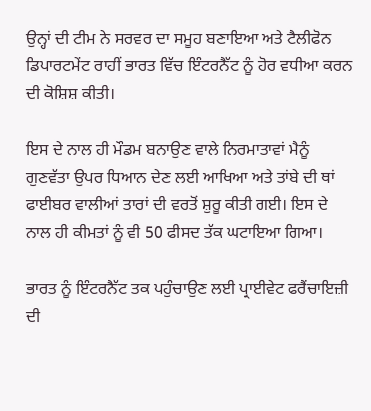ਉਨ੍ਹਾਂ ਦੀ ਟੀਮ ਨੇ ਸਰਵਰ ਦਾ ਸਮੂਹ ਬਣਾਇਆ ਅਤੇ ਟੈਲੀਫੋਨ ਡਿਪਾਰਟਮੇਂਟ ਰਾਹੀਂ ਭਾਰਤ ਵਿੱਚ ਇੰਟਰਨੈੱਟ ਨੂੰ ਹੋਰ ਵਧੀਆ ਕਰਨ ਦੀ ਕੋਸ਼ਿਸ਼ ਕੀਤੀ।

ਇਸ ਦੇ ਨਾਲ ਹੀ ਮੌਡਮ ਬਨਾਉਣ ਵਾਲੇ ਨਿਰਮਾਤਾਵਾਂ ਮੈਨੂੰ ਗੁਣਵੱਤਾ ਉਪਰ ਧਿਆਨ ਦੇਣ ਲਈ ਆਖਿਆ ਅਤੇ ਤਾਂਬੇ ਦੀ ਥਾਂ ਫਾਈਬਰ ਵਾਲੀਆਂ ਤਾਰਾਂ ਦੀ ਵਰਤੋਂ ਸ਼ੁਰੂ ਕੀਤੀ ਗਈ। ਇਸ ਦੇ ਨਾਲ ਹੀ ਕੀਮਤਾਂ ਨੂੰ ਵੀ 50 ਫੀਸਦ ਤੱਕ ਘਟਾਇਆ ਗਿਆ।

ਭਾਰਤ ਨੂੰ ਇੰਟਰਨੈੱਟ ਤਕ ਪਹੁੰਚਾਉਣ ਲਈ ਪ੍ਰਾਈਵੇਟ ਫਰੈਂਚਾਇਜ਼ੀ ਦੀ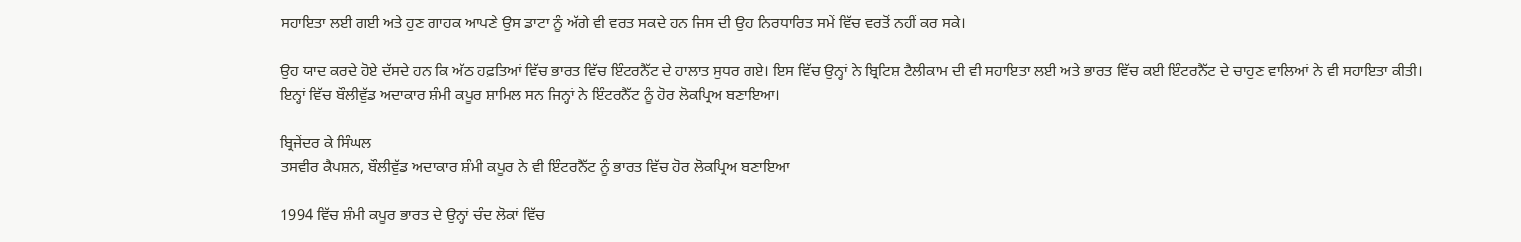ਸਹਾਇਤਾ ਲਈ ਗਈ ਅਤੇ ਹੁਣ ਗਾਹਕ ਆਪਣੇ ਉਸ ਡਾਟਾ ਨੂੰ ਅੱਗੇ ਵੀ ਵਰਤ ਸਕਦੇ ਹਨ ਜਿਸ ਦੀ ਉਹ ਨਿਰਧਾਰਿਤ ਸਮੇਂ ਵਿੱਚ ਵਰਤੋਂ ਨਹੀਂ ਕਰ ਸਕੇ।

ਉਹ ਯਾਦ ਕਰਦੇ ਹੋਏ ਦੱਸਦੇ ਹਨ ਕਿ ਅੱਠ ਹਫ਼ਤਿਆਂ ਵਿੱਚ ਭਾਰਤ ਵਿੱਚ ਇੰਟਰਨੈੱਟ ਦੇ ਹਾਲਾਤ ਸੁਧਰ ਗਏ। ਇਸ ਵਿੱਚ ਉਨ੍ਹਾਂ ਨੇ ਬ੍ਰਿਟਿਸ਼ ਟੈਲੀਕਾਮ ਦੀ ਵੀ ਸਹਾਇਤਾ ਲਈ ਅਤੇ ਭਾਰਤ ਵਿੱਚ ਕਈ ਇੰਟਰਨੈੱਟ ਦੇ ਚਾਹੁਣ ਵਾਲਿਆਂ ਨੇ ਵੀ ਸਹਾਇਤਾ ਕੀਤੀ। ਇਨ੍ਹਾਂ ਵਿੱਚ ਬੌਲੀਵੁੱਡ ਅਦਾਕਾਰ ਸ਼ੰਮੀ ਕਪੂਰ ਸ਼ਾਮਿਲ ਸਨ ਜਿਨ੍ਹਾਂ ਨੇ ਇੰਟਰਨੈੱਟ ਨੂੰ ਹੋਰ ਲੋਕਪ੍ਰਿਅ ਬਣਾਇਆ।

ਬ੍ਰਿਜੇਂਦਰ ਕੇ ਸਿੰਘਲ
ਤਸਵੀਰ ਕੈਪਸ਼ਨ, ਬੌਲੀਵੁੱਡ ਅਦਾਕਾਰ ਸ਼ੰਮੀ ਕਪੂਰ ਨੇ ਵੀ ਇੰਟਰਨੈੱਟ ਨੂੰ ਭਾਰਤ ਵਿੱਚ ਹੋਰ ਲੋਕਪ੍ਰਿਅ ਬਣਾਇਆ

1994 ਵਿੱਚ ਸ਼ੰਮੀ ਕਪੂਰ ਭਾਰਤ ਦੇ ਉਨ੍ਹਾਂ ਚੰਦ ਲੋਕਾਂ ਵਿੱਚ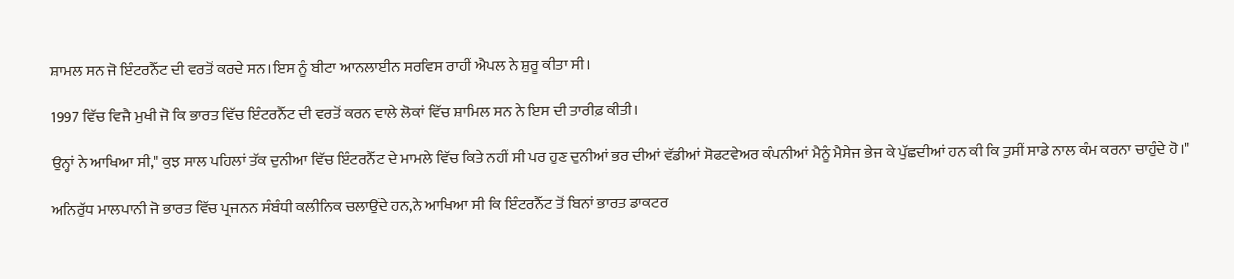ਸ਼ਾਮਲ ਸਨ ਜੋ ਇੰਟਰਨੈੱਟ ਦੀ ਵਰਤੋਂ ਕਰਦੇ ਸਨ।ਇਸ ਨੂੰ ਬੀਟਾ ਆਨਲਾਈਨ ਸਰਵਿਸ ਰਾਹੀਂ ਐਪਲ ਨੇ ਸ਼ੁਰੂ ਕੀਤਾ ਸੀ।

1997 ਵਿੱਚ ਵਿਜੈ ਮੁਖੀ ਜੋ ਕਿ ਭਾਰਤ ਵਿੱਚ ਇੰਟਰਨੈੱਟ ਦੀ ਵਰਤੋਂ ਕਰਨ ਵਾਲੇ ਲੋਕਾਂ ਵਿੱਚ ਸ਼ਾਮਿਲ ਸਨ ਨੇ ਇਸ ਦੀ ਤਾਰੀਫ਼ ਕੀਤੀ।

ਉਨ੍ਹਾਂ ਨੇ ਆਖਿਆ ਸੀ," ਕੁਝ ਸਾਲ ਪਹਿਲਾਂ ਤੱਕ ਦੁਨੀਆ ਵਿੱਚ ਇੰਟਰਨੈੱਟ ਦੇ ਮਾਮਲੇ ਵਿੱਚ ਕਿਤੇ ਨਹੀਂ ਸੀ ਪਰ ਹੁਣ ਦੁਨੀਆਂ ਭਰ ਦੀਆਂ ਵੱਡੀਆਂ ਸੋਫਟਵੇਅਰ ਕੰਪਨੀਆਂ ਮੈਨੂੰ ਮੈਸੇਜ ਭੇਜ ਕੇ ਪੁੱਛਦੀਆਂ ਹਨ ਕੀ ਕਿ ਤੁਸੀਂ ਸਾਡੇ ਨਾਲ ਕੰਮ ਕਰਨਾ ਚਾਹੁੰਦੇ ਹੋ।"

ਅਨਿਰੁੱਧ ਮਾਲਪਾਨੀ ਜੋ ਭਾਰਤ ਵਿੱਚ ਪ੍ਰਜਨਨ ਸੰਬੰਧੀ ਕਲੀਨਿਕ ਚਲਾਉਂਦੇ ਹਨ,ਨੇ ਆਖਿਆ ਸੀ ਕਿ ਇੰਟਰਨੈੱਟ ਤੋਂ ਬਿਨਾਂ ਭਾਰਤ ਡਾਕਟਰ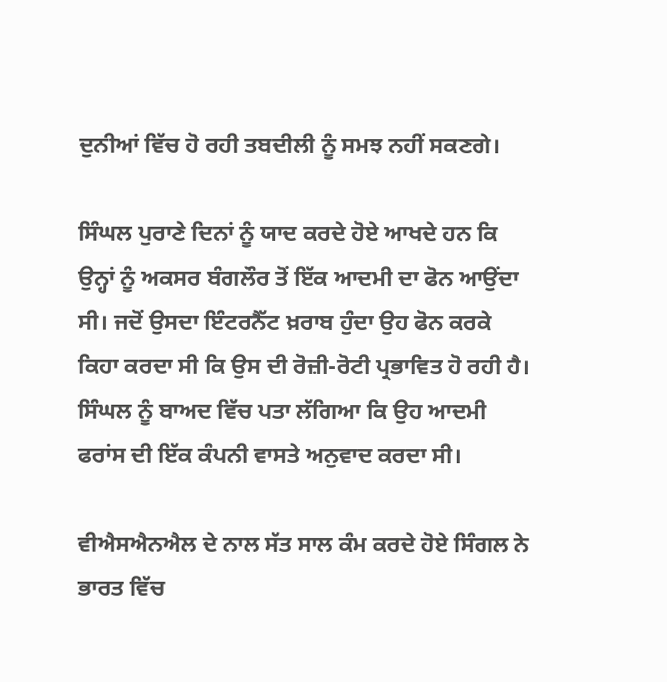ਦੁਨੀਆਂ ਵਿੱਚ ਹੋ ਰਹੀ ਤਬਦੀਲੀ ਨੂੰ ਸਮਝ ਨਹੀਂ ਸਕਣਗੇ।

ਸਿੰਘਲ ਪੁਰਾਣੇ ਦਿਨਾਂ ਨੂੰ ਯਾਦ ਕਰਦੇ ਹੋਏ ਆਖਦੇ ਹਨ ਕਿ ਉਨ੍ਹਾਂ ਨੂੰ ਅਕਸਰ ਬੰਗਲੌਰ ਤੋਂ ਇੱਕ ਆਦਮੀ ਦਾ ਫੋਨ ਆਉਂਦਾ ਸੀ। ਜਦੋਂ ਉਸਦਾ ਇੰਟਰਨੈੱਟ ਖ਼ਰਾਬ ਹੁੰਦਾ ਉਹ ਫੋਨ ਕਰਕੇ ਕਿਹਾ ਕਰਦਾ ਸੀ ਕਿ ਉਸ ਦੀ ਰੋਜ਼ੀ-ਰੋਟੀ ਪ੍ਰਭਾਵਿਤ ਹੋ ਰਹੀ ਹੈ। ਸਿੰਘਲ ਨੂੰ ਬਾਅਦ ਵਿੱਚ ਪਤਾ ਲੱਗਿਆ ਕਿ ਉਹ ਆਦਮੀ ਫਰਾਂਸ ਦੀ ਇੱਕ ਕੰਪਨੀ ਵਾਸਤੇ ਅਨੁਵਾਦ ਕਰਦਾ ਸੀ।

ਵੀਐਸਐਨਐਲ ਦੇ ਨਾਲ ਸੱਤ ਸਾਲ ਕੰਮ ਕਰਦੇ ਹੋਏ ਸਿੰਗਲ ਨੇ ਭਾਰਤ ਵਿੱਚ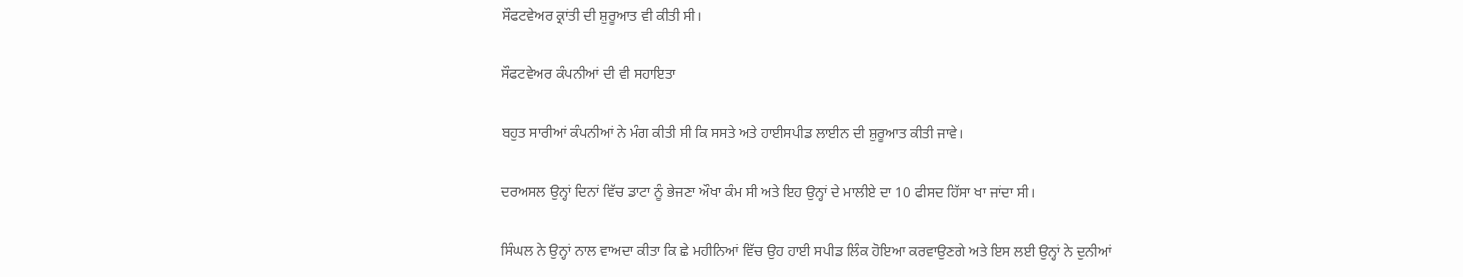ਸੌਫਟਵੇਅਰ ਕ੍ਰਾਂਤੀ ਦੀ ਸ਼ੁਰੂਆਤ ਵੀ ਕੀਤੀ ਸੀ।

ਸੌਫਟਵੇਅਰ ਕੰਪਨੀਆਂ ਦੀ ਵੀ ਸਹਾਇਤਾ

ਬਹੁਤ ਸਾਰੀਆਂ ਕੰਪਨੀਆਂ ਨੇ ਮੰਗ ਕੀਤੀ ਸੀ ਕਿ ਸਸਤੇ ਅਤੇ ਹਾਈਸਪੀਡ ਲਾਈਨ ਦੀ ਸ਼ੁਰੂਆਤ ਕੀਤੀ ਜਾਵੇ।

ਦਰਅਸਲ ਉਨ੍ਹਾਂ ਦਿਨਾਂ ਵਿੱਚ ਡਾਟਾ ਨੂੰ ਭੇਜਣਾ ਔਖਾ ਕੰਮ ਸੀ ਅਤੇ ਇਹ ਉਨ੍ਹਾਂ ਦੇ ਮਾਲੀਏ ਦਾ 10 ਫੀਸਦ ਹਿੱਸਾ ਖਾ ਜਾਂਦਾ ਸੀ।

ਸਿੰਘਲ ਨੇ ਉਨ੍ਹਾਂ ਨਾਲ ਵਾਅਦਾ ਕੀਤਾ ਕਿ ਛੇ ਮਹੀਨਿਆਂ ਵਿੱਚ ਉਹ ਹਾਈ ਸਪੀਡ ਲਿੰਕ ਹੋਇਆ ਕਰਵਾਉਣਗੇ ਅਤੇ ਇਸ ਲਈ ਉਨ੍ਹਾਂ ਨੇ ਦੁਨੀਆਂ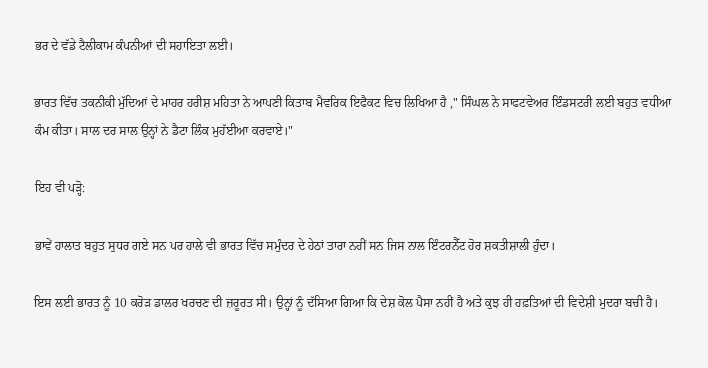ਭਰ ਦੇ ਵੱਡੇ ਟੈਲੀਕਾਮ ਕੰਪਨੀਆਂ ਦੀ ਸਹਾਇਤਾ ਲਈ।

ਭਾਰਤ ਵਿੱਚ ਤਕਨੀਕੀ ਮੁੱਦਿਆਂ ਦੇ ਮਾਹਰ ਹਰੀਸ਼ ਮਹਿਤਾ ਨੇ ਆਪਣੀ ਕਿਤਾਬ ਮੈਵਰਿਕ ਇਫੈਕਟ ਵਿਚ ਲਿਖਿਆ ਹੈ ," ਸਿੰਘਲ ਨੇ ਸਾਫਟਵੇਅਰ ਇੰਡਸਟਰੀ ਲਈ ਬਹੁਤ ਵਧੀਆ ਕੰਮ ਕੀਤਾ। ਸਾਲ ਦਰ ਸਾਲ ਉਨ੍ਹਾਂ ਨੇ ਡੈਟਾ ਲਿੰਕ ਮੁਹੱਈਆ ਕਰਵਾਏ।"

ਇਹ ਵੀ ਪੜ੍ਹੋ:

ਭਾਵੇਂ ਹਾਲਾਤ ਬਹੁਤ ਸੁਧਰ ਗਏ ਸਨ ਪਰ ਹਾਲੇ ਵੀ ਭਾਰਤ ਵਿੱਚ ਸਮੁੰਦਰ ਦੇ ਹੇਠਾਂ ਤਾਰਾ ਨਹੀਂ ਸਨ ਜਿਸ ਨਾਲ ਇੰਟਰਨੈੱਟ ਹੋਰ ਸ਼ਕਤੀਸ਼ਾਲੀ ਹੁੰਦਾ।

ਇਸ ਲਈ ਭਾਰਤ ਨੂੰ 10 ਕਰੋੜ ਡਾਲਰ ਖਰਚਣ ਦੀ ਜ਼ਰੂਰਤ ਸੀ। ਉਨ੍ਹਾਂ ਨੂੰ ਦੱਸਿਆ ਗਿਆ ਕਿ ਦੇਸ਼ ਕੋਲ ਪੈਸਾ ਨਹੀਂ ਹੈ ਅਤੇ ਕੁਝ ਹੀ ਹਫ਼ਤਿਆਂ ਦੀ ਵਿਦੇਸ਼ੀ ਮੁਦਰਾ ਬਚੀ ਹੈ।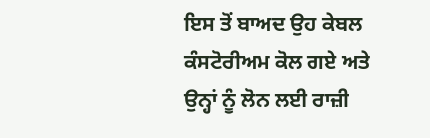ਇਸ ਤੋਂ ਬਾਅਦ ਉਹ ਕੇਬਲ ਕੰਸਟੋਰੀਅਮ ਕੋਲ ਗਏ ਅਤੇ ਉਨ੍ਹਾਂ ਨੂੰ ਲੋਨ ਲਈ ਰਾਜ਼ੀ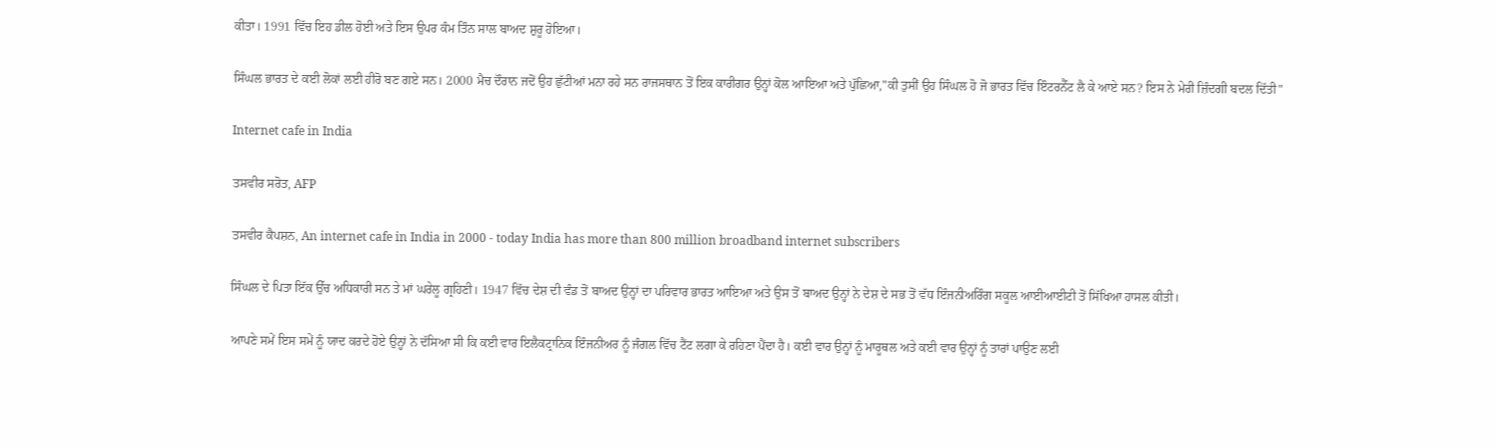ਕੀਤਾ। 1991 ਵਿੱਚ ਇਹ ਡੀਲ ਹੋਈ ਅਤੇ ਇਸ ਉਪਰ ਕੰਮ ਤਿੰਨ ਸਾਲ ਬਾਅਦ ਸ਼ੁਰੂ ਹੋਇਆ।

ਸਿੰਘਲ ਭਾਰਤ ਦੇ ਕਈ ਲੋਕਾਂ ਲਈ ਹੀਰੋ ਬਣ ਗਏ ਸਨ। 2000 ਮੈਚ ਦੌਰਾਨ ਜਦੋਂ ਉਹ ਛੁੱਟੀਆਂ ਮਨਾ ਰਹੇ ਸਨ ਰਾਜਸਥਾਨ ਤੋਂ ਇਕ ਕਾਰੀਗਰ ਉਨ੍ਹਾਂ ਕੋਲ ਆਇਆ ਅਤੇ ਪੁੱਛਿਆ,"ਕੀ ਤੁਸੀਂ ਉਹ ਸਿੰਘਲ ਹੋ ਜੋ ਭਾਰਤ ਵਿੱਚ ਇੰਟਰਨੈੱਟ ਲੈ ਕੇ ਆਏ ਸਨ? ਇਸ ਨੇ ਮੇਰੀ ਜ਼ਿੰਦਗੀ ਬਦਲ ਦਿੱਤੀ"

Internet cafe in India

ਤਸਵੀਰ ਸਰੋਤ, AFP

ਤਸਵੀਰ ਕੈਪਸ਼ਨ, An internet cafe in India in 2000 - today India has more than 800 million broadband internet subscribers

ਸਿੰਘਲ ਦੇ ਪਿਤਾ ਇੱਕ ਉੱਚ ਅਧਿਕਾਰੀ ਸਨ ਤੇ ਮਾਂ ਘਰੇਲੂ ਗ੍ਰਹਿਣੀ। 1947 ਵਿੱਚ ਦੇਸ਼ ਦੀ ਵੰਡ ਤੋਂ ਬਾਅਦ ਉਨ੍ਹਾਂ ਦਾ ਪਰਿਵਾਰ ਭਾਰਤ ਆਇਆ ਅਤੇ ਉਸ ਤੋਂ ਬਾਅਦ ਉਨ੍ਹਾਂ ਨੇ ਦੇਸ਼ ਦੇ ਸਭ ਤੋਂ ਵੱਧ ਇੰਜਨੀਅਰਿੰਗ ਸਕੂਲ ਆਈਆਈਟੀ ਤੋਂ ਸਿੱਖਿਆ ਹਾਸਲ ਕੀਤੀ।

ਆਪਣੇ ਸਮੇਂ ਇਸ ਸਮੇਂ ਨੂੰ ਯਾਦ ਕਰਦੇ ਹੋਏ ਉਨ੍ਹਾਂ ਨੇ ਦੱਸਿਆ ਸੀ ਕਿ ਕਈ ਵਾਰ ਇਲੈਕਟ੍ਰਾਨਿਕ ਇੰਜਨੀਅਰ ਨੂੰ ਜੰਗਲ ਵਿੱਚ ਟੈਂਟ ਲਗਾ ਕੇ ਰਹਿਣਾ ਪੈਂਦਾ ਹੈ। ਕਈ ਵਾਰ ਉਨ੍ਹਾਂ ਨੂੰ ਮਾਰੂਥਲ ਅਤੇ ਕਈ ਵਾਰ ਉਨ੍ਹਾਂ ਨੂੰ ਤਾਰਾਂ ਪਾਉਣ ਲਈ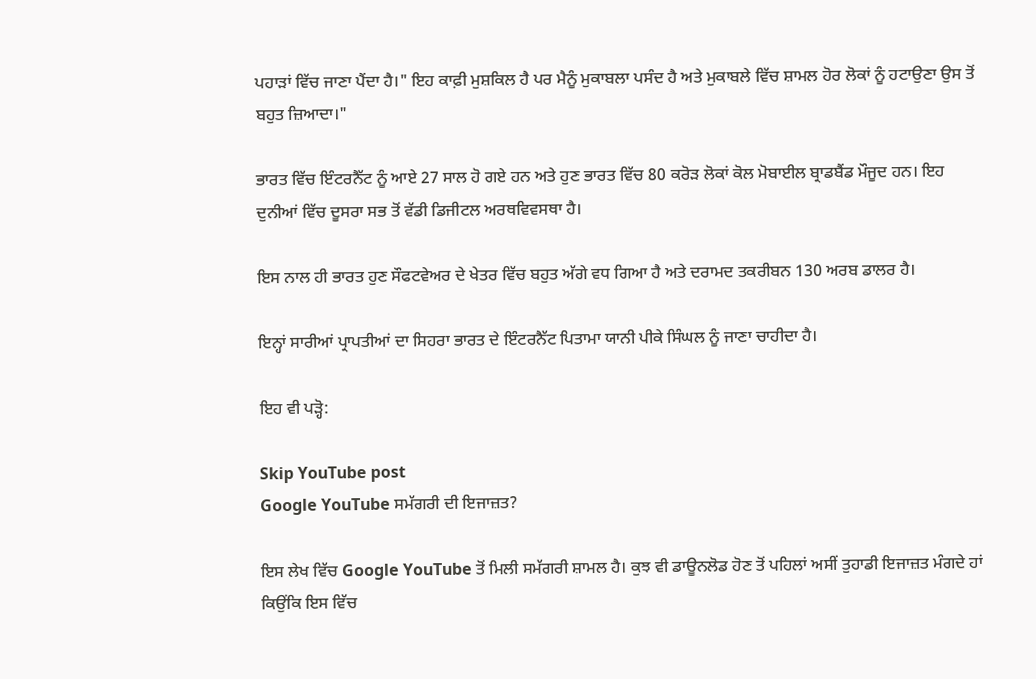ਪਹਾੜਾਂ ਵਿੱਚ ਜਾਣਾ ਪੈਂਦਾ ਹੈ।" ਇਹ ਕਾਫ਼ੀ ਮੁਸ਼ਕਿਲ ਹੈ ਪਰ ਮੈਨੂੰ ਮੁਕਾਬਲਾ ਪਸੰਦ ਹੈ ਅਤੇ ਮੁਕਾਬਲੇ ਵਿੱਚ ਸ਼ਾਮਲ ਹੋਰ ਲੋਕਾਂ ਨੂੰ ਹਟਾਉਣਾ ਉਸ ਤੋਂ ਬਹੁਤ ਜ਼ਿਆਦਾ।"

ਭਾਰਤ ਵਿੱਚ ਇੰਟਰਨੈੱਟ ਨੂੰ ਆਏ 27 ਸਾਲ ਹੋ ਗਏ ਹਨ ਅਤੇ ਹੁਣ ਭਾਰਤ ਵਿੱਚ 80 ਕਰੋੜ ਲੋਕਾਂ ਕੋਲ ਮੋਬਾਈਲ ਬ੍ਰਾਡਬੈਂਡ ਮੌਜੂਦ ਹਨ। ਇਹ ਦੁਨੀਆਂ ਵਿੱਚ ਦੂਸਰਾ ਸਭ ਤੋਂ ਵੱਡੀ ਡਿਜੀਟਲ ਅਰਥਵਿਵਸਥਾ ਹੈ।

ਇਸ ਨਾਲ ਹੀ ਭਾਰਤ ਹੁਣ ਸੌਫਟਵੇਅਰ ਦੇ ਖੇਤਰ ਵਿੱਚ ਬਹੁਤ ਅੱਗੇ ਵਧ ਗਿਆ ਹੈ ਅਤੇ ਦਰਾਮਦ ਤਕਰੀਬਨ 130 ਅਰਬ ਡਾਲਰ ਹੈ।

ਇਨ੍ਹਾਂ ਸਾਰੀਆਂ ਪ੍ਰਾਪਤੀਆਂ ਦਾ ਸਿਹਰਾ ਭਾਰਤ ਦੇ ਇੰਟਰਨੈੱਟ ਪਿਤਾਮਾ ਯਾਨੀ ਪੀਕੇ ਸਿੰਘਲ ਨੂੰ ਜਾਣਾ ਚਾਹੀਦਾ ਹੈ।

ਇਹ ਵੀ ਪੜ੍ਹੋ:

Skip YouTube post
Google YouTube ਸਮੱਗਰੀ ਦੀ ਇਜਾਜ਼ਤ?

ਇਸ ਲੇਖ ਵਿੱਚ Google YouTube ਤੋਂ ਮਿਲੀ ਸਮੱਗਰੀ ਸ਼ਾਮਲ ਹੈ। ਕੁਝ ਵੀ ਡਾਊਨਲੋਡ ਹੋਣ ਤੋਂ ਪਹਿਲਾਂ ਅਸੀਂ ਤੁਹਾਡੀ ਇਜਾਜ਼ਤ ਮੰਗਦੇ ਹਾਂ ਕਿਉਂਕਿ ਇਸ ਵਿੱਚ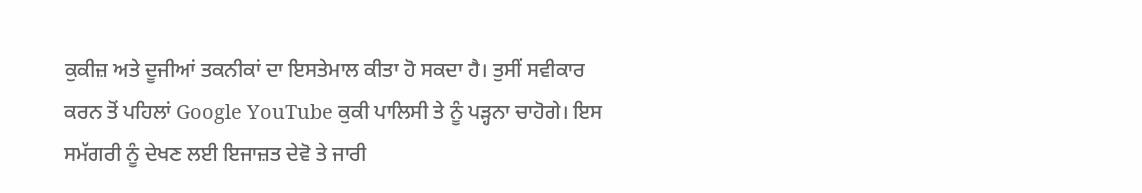ਕੁਕੀਜ਼ ਅਤੇ ਦੂਜੀਆਂ ਤਕਨੀਕਾਂ ਦਾ ਇਸਤੇਮਾਲ ਕੀਤਾ ਹੋ ਸਕਦਾ ਹੈ। ਤੁਸੀਂ ਸਵੀਕਾਰ ਕਰਨ ਤੋਂ ਪਹਿਲਾਂ Google YouTube ਕੁਕੀ ਪਾਲਿਸੀ ਤੇ ਨੂੰ ਪੜ੍ਹਨਾ ਚਾਹੋਗੇ। ਇਸ ਸਮੱਗਰੀ ਨੂੰ ਦੇਖਣ ਲਈ ਇਜਾਜ਼ਤ ਦੇਵੋ ਤੇ ਜਾਰੀ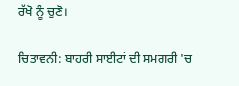ਰੱਖੋ ਨੂੰ ਚੁਣੋ।

ਚਿਤਾਵਨੀ: ਬਾਹਰੀ ਸਾਈਟਾਂ ਦੀ ਸਮਗਰੀ 'ਚ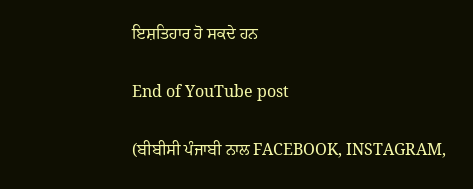ਇਸ਼ਤਿਹਾਰ ਹੋ ਸਕਦੇ ਹਨ

End of YouTube post

(ਬੀਬੀਸੀ ਪੰਜਾਬੀ ਨਾਲ FACEBOOK, INSTAGRAM,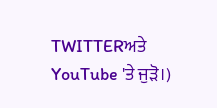TWITTERਅਤੇ YouTube 'ਤੇ ਜੁੜੋ।)